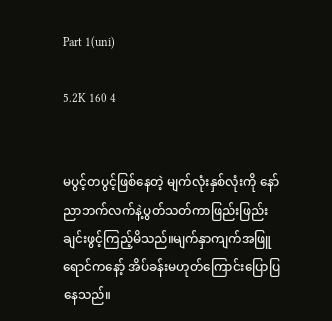Part 1(uni)

5.2K 160 4


မပွင့်တပွင့်ဖြစ်နေတဲ့ မျက်လုံးနှစ်လုံးကို နော်ညာဘက်လက်နဲ့ပွတ်သတ်ကာဖြည်းဖြည်းချင်းဖွင့်ကြည့်မိသည်။မျက်နှာကျက်အဖြူရောင်ကနော့် အိပ်ခန်းမဟုတ်ကြောင်းပြောပြနေသည်။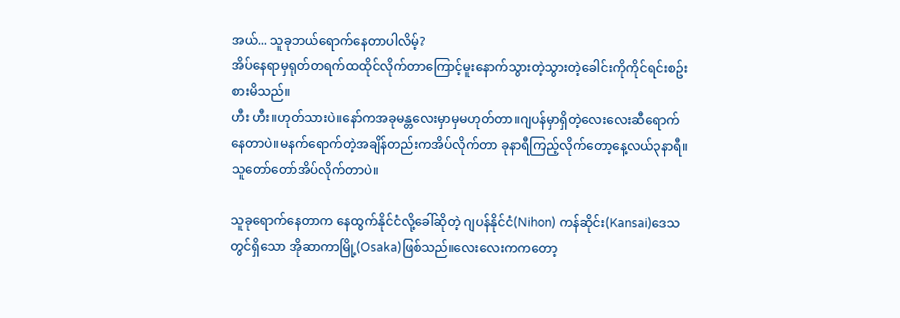အယ်... သူခုဘယ်ရောက်နေတာပါလိမ့်?
အိပ်နေရာမှရုတ်တရက်ထထိုင်လိုက်တာကြောင့်မူးနောက်သွားတဲ့သွားတဲ့ခေါင်းကိုကိုင်ရင်းစဥ်းစားမိသည်။
ဟီး ဟီး။ဟုတ်သားပဲ။နော်ကအခုမန္တလေးမှာမှမဟုတ်တာ။ဂျပန်မှာရှိတဲ့လေးလေးဆီရောက်နေတာပဲ။မနက်ရောက်တဲ့အချိန်တည်းကအိပ်လိုက်တာ ခုနာရီကြည့်လိုက်တော့နေ့လယ်၃နာရီ။သူတော်တော်အိပ်လိုက်တာပဲ။

သူခုရောက်နေတာက နေထွက်နိုင်ငံလို့ခေါ်ဆိုတဲ့ ဂျပန်နိုင်ငံ(Nihon) ကန်ဆိုင်း(Kansai)ဒေသတွင်ရှိသော အိုဆာကာမြို့(Osaka)ဖြစ်သည်။လေးလေးကကတော့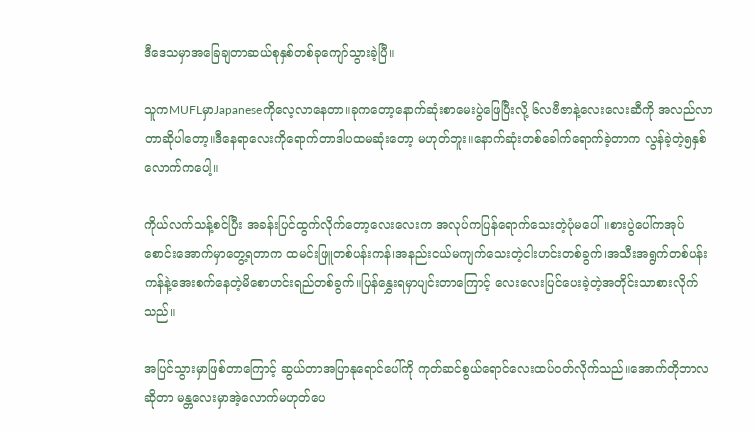ဒီဒေသမှာအခြေချတာဆယ်စုနှစ်တစ်ခုကျော်သွားခဲ့ပြီ။

သူကMUFLမှာJapaneseကိုလေ့လာနေတာ။ခုကတော့နောက်ဆုံးစာမေးပွဲဖြေပြီးလို့ ၆လဗီဇာနဲ့လေးလေးဆီကို အလည်လာတာဆိုပါတော့။ဒီနေရာလေးကိုရောက်တာဒါပထမဆုံးတော့ မဟုတ်ဘူး။နောက်ဆုံးတစ်ခေါက်ရောက်ခဲ့တာက လွန်ခဲ့တဲ့၅နှစ်လောက်ကပေါ့။

ကိုယ်လက်သန့်စင်ပြီး အခန်းပြင်ထွက်လိုက်တော့လေးလေးက အလုပ်ကပြန်ရောက်သေးတဲ့ပုံမပေါ်။စားပွဲပေါ်ကအုပ်စောင်းအောက်မှာတွေ့ရတာက ထမင်းဖြူတစ်ပန်းကန်၊အနည်းငယ်မကျက်သေးတဲ့ငါးဟင်းတစ်ခွက်၊အသီးအရွက်တစ်ပန်းကန်နဲ့အေးစက်နေတဲ့မိစောဟင်းရည်တစ်ခွက်။ပြန်နွှေးရမှာပျင်းတာကြောင့် လေးလေးပြင်ပေးခဲ့တဲ့အတိုင်းသာစားလိုက်သည်။

အပြင်သွားမှာဖြစ်တာကြောင့် ဆွယ်တာအပြာနုရောင်ပေါ်ကို ကုတ်ဆင်စွယ်ရောင်လေးထပ်ဝတ်လိုက်သည်။အောက်တိုဘာလဆိုတာ မန္တလေးမှာအဲ့လောက်မဟုတ်ပေ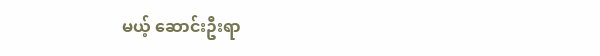မယ့် ဆောင်းဦးရာ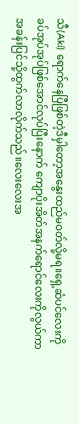သီ(Aki) ရောက်နေပြီဖြစ်တဲ့ဒီမှါတော့အနွေးထည်မဝတ်လို့မရ။ရှေ့ဆံပင်လေးကို ခပ်အုပ်အုပ်ဖြစ်အောင်လုပ်ပြီးနောက် ကျောပိုးအိတ်အနက်ရောင်လေးကိုလွယ်ကာ အခန်းပြင်သို့ထွက်လာလိုက်သည်။လေးလေးအ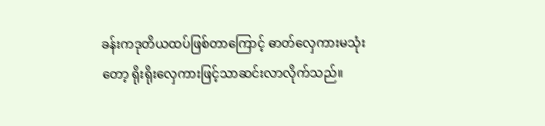ခန်းကဒုတိယထပ်ဖြစ်တာကြောင့် ဓာတ်လှေကားမသုံးတော့ ရိုးရိုးလှေကားဖြင့်သာဆင်းလာလိုက်သည်။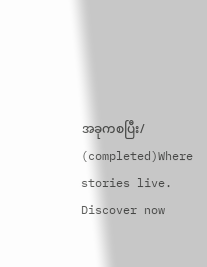အခုကစပြီး/ (completed)Where stories live. Discover now